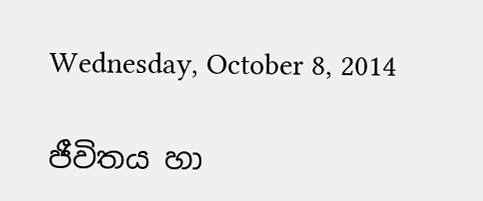Wednesday, October 8, 2014

ජීවිතය හා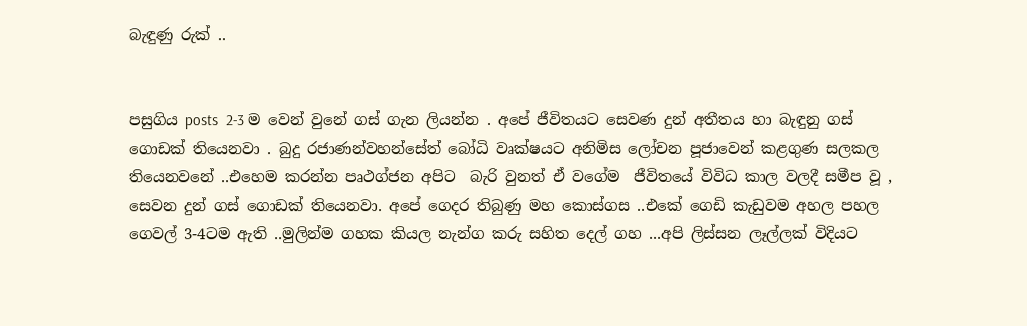බැඳුණු රුක් ..


පසුගිය posts  2-3 ම වෙන් වුනේ ගස් ගැන ලියන්න . අපේ ජීවිතයට සෙවණ දුන් අතීතය හා බැඳුනු ගස් ගොඩක් තියෙනවා . බුදු රජාණන්වහන්සේත් බෝධි වෘක්ෂයට අනිමිස ලෝචන පූජාවෙන් කළගුණ සලකල තියෙනවනේ ..එහෙම කරන්න පෘථග්ජන අපිට  බැරි වුනත් ඒ වගේම  ජීවිතයේ විවිධ කාල වලදී සමීප වූ , සෙවන දුන් ගස් ගොඩක් තියෙනවා. අපේ ගෙදර තිබුණු මහ කොස්ගස ..එකේ ගෙඩි කැඩුවම අහල පහල ගෙවල් 3-4ටම ඇති ..මුලින්ම ගහක කියල නැන්ග කරු සහිත දෙල් ගහ ...අපි ලිස්සන ලෑල්ලක් විදියට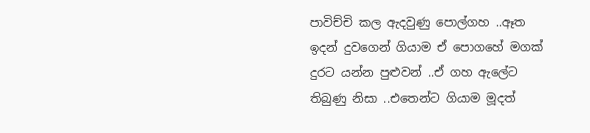පාවිච්චි කල ඇදවුණු පොල්ගහ ..ඈත ඉදන් දුවගෙන් ගියාම ඒ පොගහේ මගක් දුරට යන්න පුළුවන් ..ඒ ගහ ඇලේට තිබුණු නිසා ..එතෙන්ට ගියාම මූදත්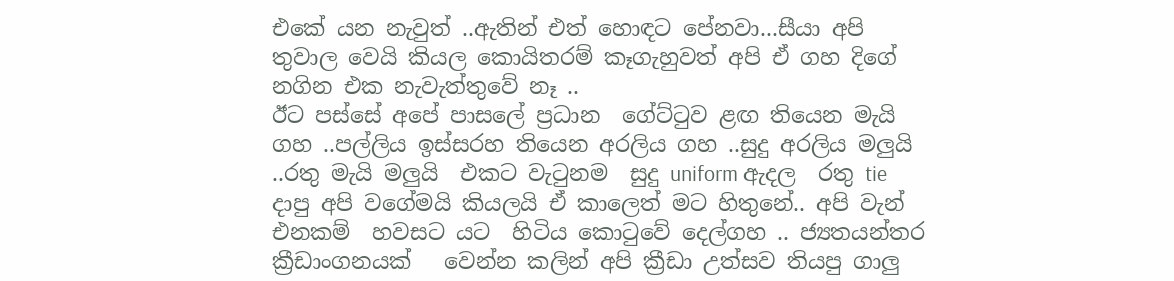එකේ යන නැවුත් ..ඇතින් එත් හොඳට පේනවා...සීයා අපි තුවාල වෙයි කියල කොයිතරම් කෑගැහුවත් අපි ඒ ගහ දිගේ  නගින එක නැවැත්තුවේ නෑ ..
ඊට පස්සේ අපේ පාසලේ ප්‍රධාන  ගේට්ටුව ළඟ තියෙන මැයි ගහ ..පල්ලිය ඉස්සරහ තියෙන අරලිය ගහ ..සුදු අරලිය මලුයි ..රතු මැයි මලුයි  එකට වැටුනම  සුදු uniform ඇදල  රතු tie  දාපු අපි වගේමයි කියලයි ඒ කාලෙත් මට හිතුනේ.. අපි වැන්  එනකම්  හවසට යට  හිටිය කොටුවේ දෙල්ගහ .. ජ්‍යතයන්තර  ක්‍රීඩාංගනයක්   වෙන්න කලින් අපි ක්‍රීඩා උත්සව තියපු ගාලු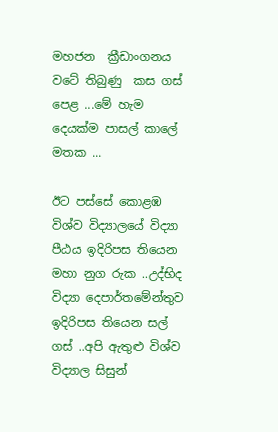මහජන  ක්‍රීඩාංගනය වටේ තිබුණු  කස ගස් පෙළ ...මේ හැම දෙයක්ම පාසල් කාලේ   මතක ...

ඊට පස්සේ කොළඹ විශ්ව විද්‍යාලයේ විද්‍යා පීඨය ඉදිරිපස තියෙන මහා නුග රුක ..උද්භිද විද්‍යා දෙපාර්තමේන්තුව ඉදිරිපස තියෙන සල් ගස් ..අපි ඇතුළු විශ්ව විද්‍යාල සිසුන්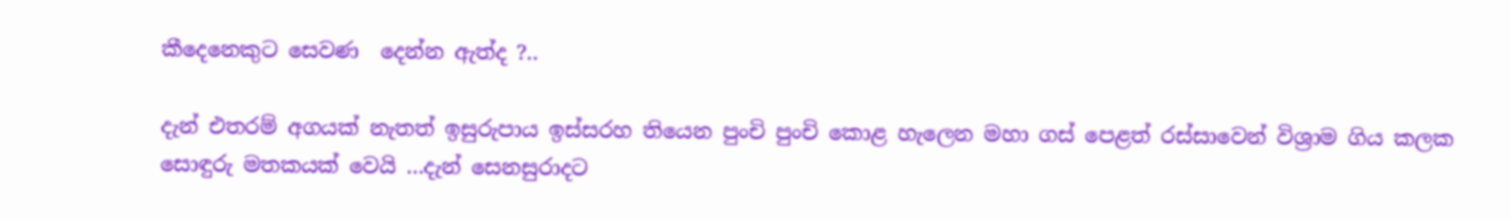කීදෙනෙකුට සෙවණ  දෙන්න ඇත්ද ?..

දැන් එතරම් අගයක් නැතත් ඉසුරුපාය ඉස්සරහ තියෙන පුංචි පුංචි කොළ හැලෙන මහා ගස් පෙළත් රස්සාවෙන් විශ්‍රාම ගිය කලක සොඳුරු මතකයක් වෙයි ...දැන් සෙනසුරාදට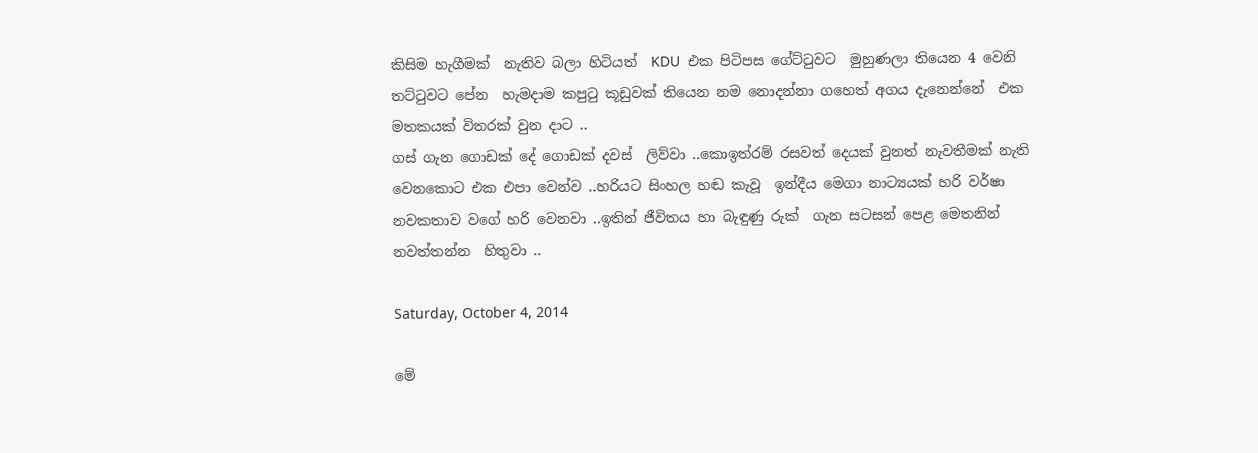කිසිම හැගීමක්  නැතිව බලා හිටියත්  KDU  එක පිටිපස ගේට්ටුවට  මුහුණලා තියෙන 4 වෙනි තට්ටුවට පේන  හැමදාම කපුටු කූඩුවක් තියෙන නම නොදන්නා ගහෙත් අගය දැනෙන්නේ  එක මතකයක් විතරක් වුන දාට ..
ගස් ගැන ගොඩක් දේ ගොඩක් දවස්  ලිව්වා ..කොඉත්රම් රසවත් දෙයක් වුනත් නැවතීමක් නැති වෙනකොට එක එපා වෙන්ව ..හරියට සිංහල හඬ කැවූ  ඉන්දීය මෙගා නාට්‍යයක් හරි වර්ෂා නවකතාව වගේ හරි වෙනවා ..ඉතින් ජීවිතය හා බැඳුණු රුක්  ගැන සටසන් පෙළ මෙතනින් නවත්තන්න  හිතුවා ..

Saturday, October 4, 2014

මේ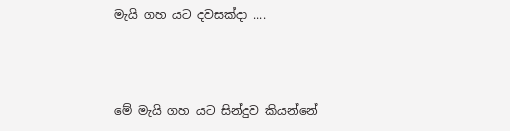මැයි ගහ යට දවසක්දා ....



මේ මැයි ගහ යට සින්දුව කියන්නේ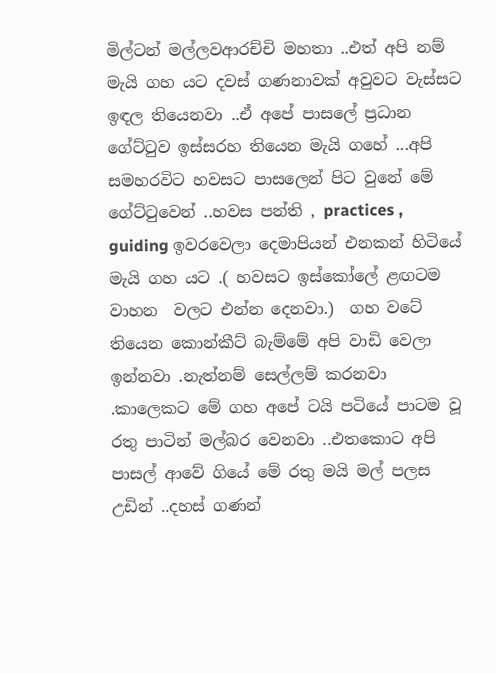මිල්ටන් මල්ලවආරච්චි මහතා ..එත් අපි නම් මැයි ගහ යට දවස් ගණනාවක් අවුවට වැස්සට ඉඳල තියෙනවා ..ඒ අපේ පාසලේ ප්‍රධාන ගේට්ටුව ඉස්සරහ තියෙන මැයි ගහේ ...අපි සමහරවිට හවසට පාසලෙන් පිට වුනේ මේ ගේට්ටුවෙන් ..හවස පන්ති , practices , guiding ඉවරවෙලා දෙමාපියන් එනකන් හිටියේ මැයි ගහ යට .( හවසට ඉස්කෝලේ ළඟටම වාහන  වලට එන්න දෙනවා.)  ගහ වටේ තියෙන කොන්කීට් බැම්මේ අපි වාඩි වෙලා ඉන්නවා .නැත්නම් සෙල්ලම් කරනවා .කාලෙකට මේ ගහ අපේ ටයි පටියේ පාටම වූ රතු පාටින් මල්බර වෙනවා ..එතකොට අපි පාසල් ආවේ ගියේ මේ රතු මයි මල් පලස උඩින් ..දහස් ගණන්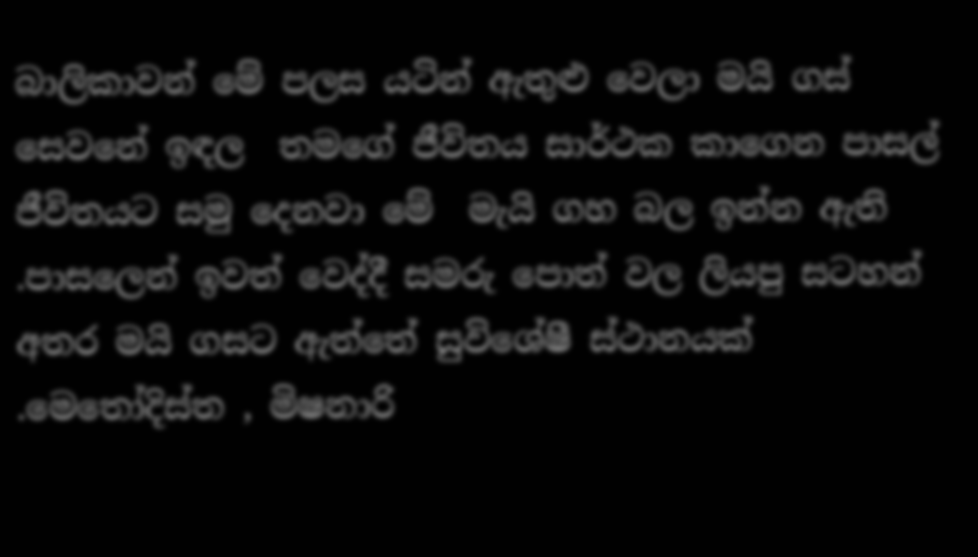බාලිකාවන් මේ පලස යටින් ඇතුළු වෙලා මයි ගස් සෙවනේ ඉඳල  තමගේ ජීවිතය සාර්ථක කාගෙන පාසල් ජීවිතයට සමු දෙනවා මේ  මැයි ගහ බල ඉන්න ඇති .පාසලෙන් ඉවත් වෙද්දී සමරු පොත් වල ලියපු සටහන් අතර මයි ගසට ඇත්තේ සුවිශේෂී ස්ථානයක් .මෙතෝදිස්ත , මිෂනාරි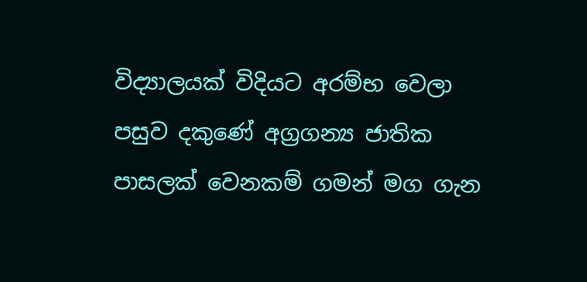විද්‍යාලයක් විදියට අරම්භ වෙලා පසුව දකුණේ අග්‍රගන්‍ය ජාතික පාසලක් වෙනකම් ගමන් මග ගැන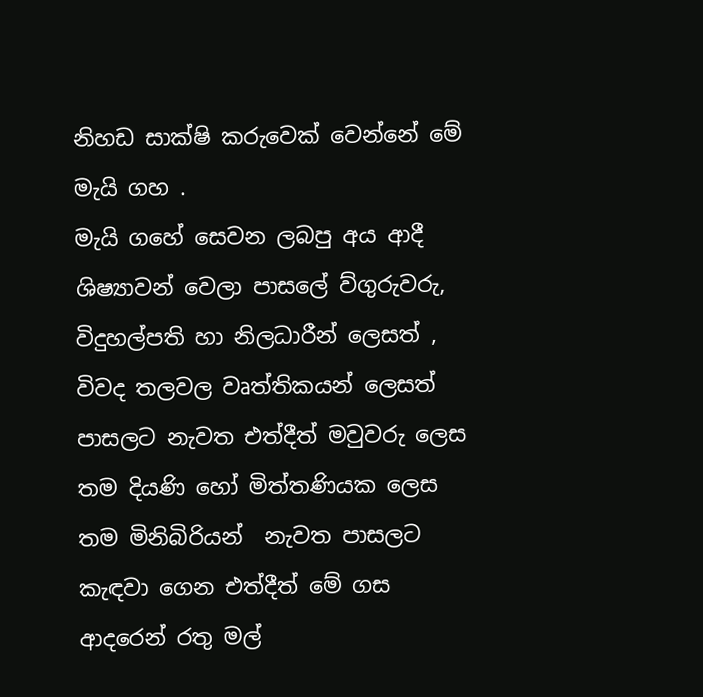නිහඩ සාක්ෂි කරුවෙක් වෙන්නේ මේ මැයි ගහ .
මැයි ගහේ සෙවන ලබපු අය ආදී ශිෂ්‍යාවන් වෙලා පාසලේ ව්ගුරුවරු, විදුහල්පති හා නිලධාරීන් ලෙසත් , විවද තලවල වෘත්තිකයන් ලෙසත් පාසලට නැවත එත්දීත් මවුවරු ලෙස තම දියණි හෝ මිත්තණියක ලෙස තම මිනිබිරියන්  නැවත පාසලට කැඳවා ගෙන එත්දීත් මේ ගස ආදරෙන් රතු මල්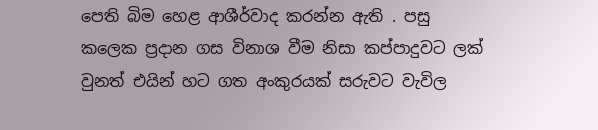පෙති බිම හෙළ ආශීර්වාද කරන්න ඇති . පසු කලෙක ප්‍රදාන ගස විනාශ වීම නිසා කප්පාදුවට ලක් වුනත් එයින් හට ගත අංකුරයක් සරුවට වැවිල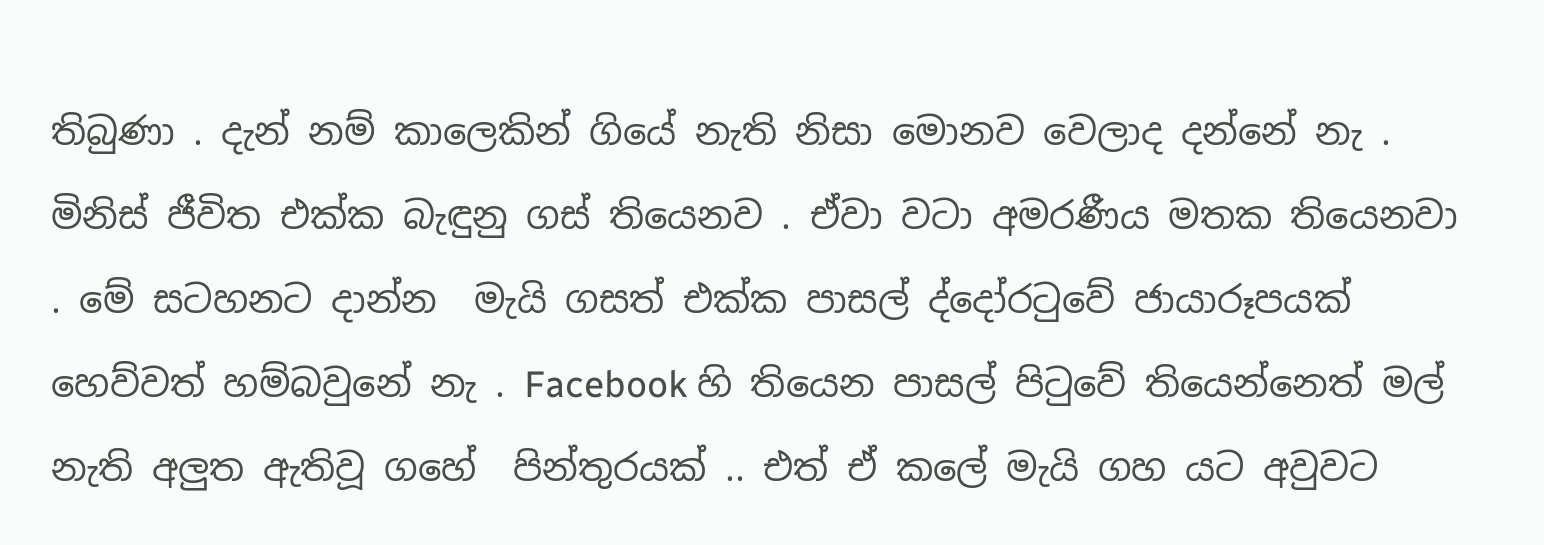තිබුණා . දැන් නම් කාලෙකින් ගියේ නැති නිසා මොනව වෙලාද දන්නේ නැ .
මිනිස් ජීවිත එක්ක බැඳුනු ගස් තියෙනව . ඒවා වටා අමරණීය මතක තියෙනවා . මේ සටහනට දාන්න  මැයි ගසත් එක්ක පාසල් ද්දෝරටුවේ ජායාරූපයක් හෙව්වත් හම්බවුනේ නැ . Facebook හි තියෙන පාසල් පිටුවේ තියෙන්නෙත් මල් නැති අලුත ඇතිවූ ගහේ  පින්තුරයක් .. එත් ඒ කලේ මැයි ගහ යට අවුවට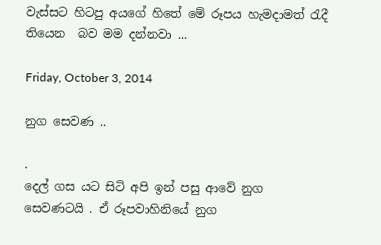වැස්සට හිටපු අයගේ හිතේ මේ රූපය හැමදාමත් රැදී තියෙන  බව මම දන්නවා ...

Friday, October 3, 2014

නුග සෙවණ ..

.
දෙල් ගස යට සිටි අපි ඉන් පසු ආවේ නුග සෙවණටයි . ඒ රූපවාහිනියේ නුග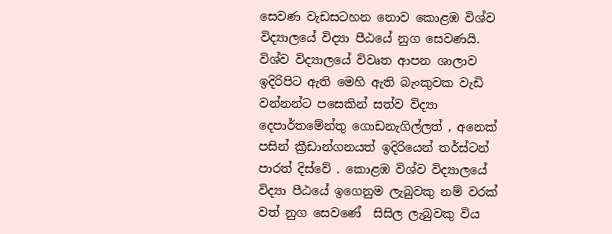සෙවණ වැඩසටහන නොව කොළඹ විශ්ව විද්‍යාලයේ විද්‍යා පීඨයේ නුග සෙවණයි. විශ්ව විද්‍යාලයේ විවෘත ආපන ශාලාව ඉදිරිපිට ඇති මෙහි ඇති බැංකුවක වැඩි වන්නන්ට පසෙකින් සත්ව විද්‍යා දෙපාර්තමේන්තු ගොඩනැගිල්ලත් , අනෙක් පසින් ක්‍රීඩාන්ගනයත් ඉදිරියෙන් තර්ස්ටන් පාරත් දිස්වේ . කොළඹ විශ්ව විද්‍යාලයේ විද්‍යා පීඨයේ ඉගෙනුම ලැබුවකු නම් වරක් වත් නුග සෙවණේ  සිසිල ලැබුවකු විය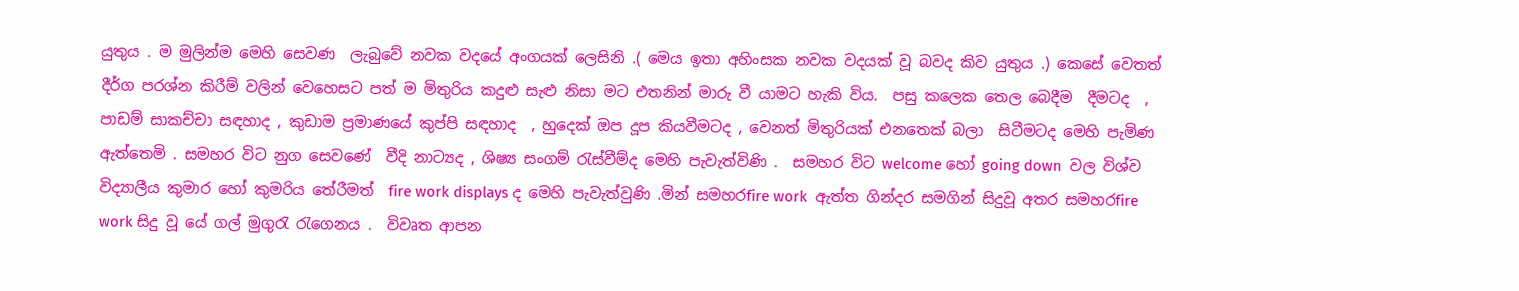යුතුය . ම මුලින්ම මෙහි සෙවණ  ලැබුවේ නවක වදයේ අංගයක් ලෙසිනි .( මෙය ඉතා අහිංසක නවක වදයක් වූ බවද කිව යුතුය .) කෙසේ වෙතත් දීර්ග පරශ්න කිරීම් වලින් වෙහෙසට පත් ම මිතුරිය කදුළු සැළු නිසා මට එතනින් මාරු වී යාමට හැකි විය.  පසු කලෙක තෙල බෙදීම  දීමටද  , පාඩම් සාකච්චා සඳහාද , කුඩාම ප්‍රමාණයේ කුප්පි සඳහාද  , හුදෙක් ඔප දූප කියවීමටද , වෙනත් මිතුරියක් එනතෙක් බලා  සිටීමටද මෙහි පැමිණ ඇත්තෙමි . සමහර විට නුග සෙවණේ  වීදි නාට්‍යද , ශිෂ්‍ය සංගම් රැස්වීම්ද මෙහි පැවැත්විණි .  සමහර විට welcome හෝ going down  වල විශ්ව විද්‍යාලීය කුමාර හෝ කුමරිය තේරීමත්  fire work displays ද මෙහි පැවැත්වුණි .මින් සමහරfire work  ඇත්ත ගින්දර සමගින් සිදුවූ අතර සමහරfire work සිදු වූ යේ ගල් මුගුරැ රැගෙනය .  විවෘත ආපන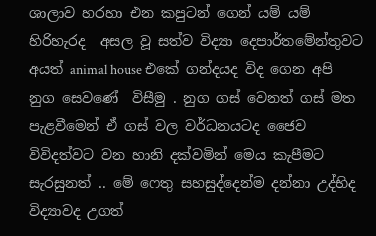ශාලාව හරහා එන කපුටන් ගෙන් යම් යම් හිරිහැරද  අසල වූ සත්ව විද්‍යා දෙපාර්තමේන්තුවට අයත් animal house එකේ ගන්දයද විද ගෙන අපි නුග සෙවණේ  විසීමු . නුග ගස් වෙනත් ගස් මත පැළවීමෙන් ඒ ගස් වල වර්ධනයටද ජෛව විවිදත්වට වන හානි දක්වමින් මෙය කැපීමට සැරසුනත් .. මේ ෆෙතු සහසුද්දෙන්ම දන්නා උද්භිද විද්‍යාවද උගත්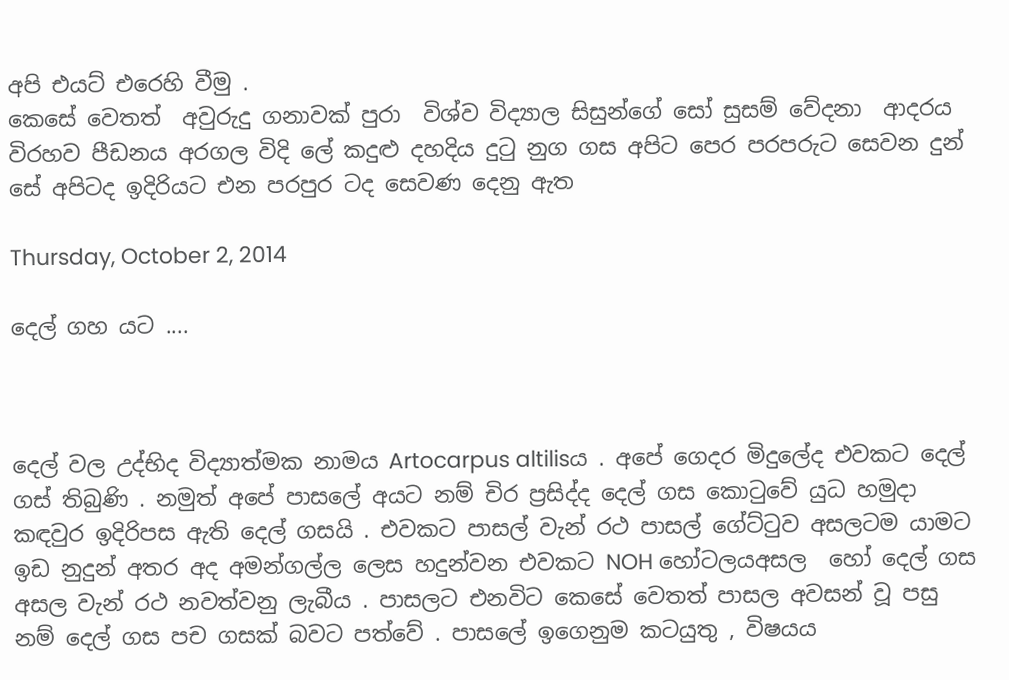අපි එයට් එරෙහි වීමු .
කෙසේ වෙතත්  අවුරුදු ගනාවක් පුරා  විශ්ව විද්‍යාල සිසුන්ගේ සෝ සුසම් වේදනා  ආදරය විරහව පීඩනය අරගල විදි ලේ කදුළු දහදිය දුටු නුග ගස අපිට පෙර පරපරුට සෙවන දුන් සේ අපිටද ඉදිරියට එන පරපුර ටද සෙවණ දෙනු ඇත

Thursday, October 2, 2014

දෙල් ගහ යට ....



දෙල් වල උද්භිද විද්‍යාත්මක නාමය Artocarpus altilisය . අපේ ගෙදර මිදුලේද එවකට දෙල් ගස් තිබුණි . නමුත් අපේ පාසලේ අයට නම් චිර ප්‍රසිද්ද දෙල් ගස කොටුවේ යුධ හමුදා කඳවුර ඉදිරිපස ඇති දෙල් ගසයි . එවකට පාසල් වැන් රථ පාසල් ගේට්ටුව අසලටම යාමට ඉඩ නුදුන් අතර අද අමන්ගල්ල ලෙස හදුන්වන එවකට NOH හෝටලයඅසල  හෝ දෙල් ගස අසල වැන් රථ නවත්වනු ලැබීය . පාසලට එනවිට කෙසේ වෙතත් පාසල අවසන් වූ පසු නම් දෙල් ගස පච ගසක් බවට පත්වේ . පාසලේ ඉගෙනුම කටයුතු , විෂයය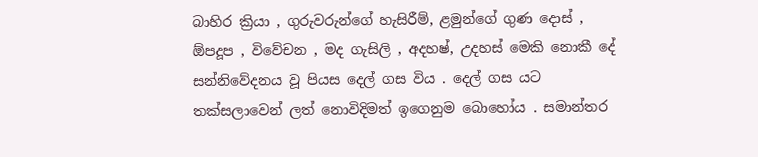බාහිර ක්‍රියා , ගුරුවරුන්ගේ හැසිරීම්, ළමුන්ගේ ගුණ දොස් , ඕපදූප , විවේචන , මද ගැසිලි , අදහෂ්, උදහස් මෙකි නොකී දේ සන්නිවේදනය වූ පියස දෙල් ගස විය . දෙල් ගස යට තක්සලාවෙන් ලත් නොවිදිමත් ඉගෙනුම බොහෝය . සමාන්තර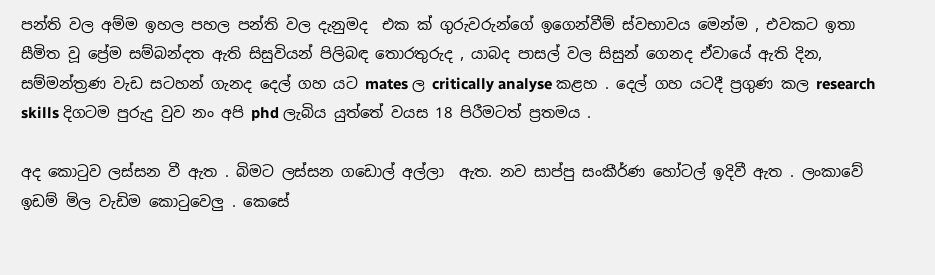පන්ති වල අම්ම ඉහල පහල පන්ති වල දැනුමද  එක ක් ගුරුවරුන්ගේ ඉගෙන්වීම් ස්වභාවය මෙන්ම , එවකට ඉතා සීමිත වූ ප්‍රේම සම්බන්දත ඇති සිසුවියන් පිලිබඳ තොරතුරුද , යාබද පාසල් වල සිසුන් ගෙනද ඒවායේ ඇති දින, සම්මන්ත්‍රණ වැඩ සටහන් ගැනද දෙල් ගහ යට mates ල critically analyse කළහ . දෙල් ගහ යටදී ප්‍රගුණ කල research skills දිගටම පුරුදු වුව නං අපි phd ලැබිය යුත්තේ වයස 18 පිරීමටත් ප්‍රතමය .

අද කොටුව ලස්සන වී ඇත . බිමට ලස්සන ගඩොල් අල්ලා  ඇත. නව සාප්පු සංකීර්ණ හෝටල් ඉදිවී ඇත . ලංකාවේ ඉඩම් මිල වැඩිම කොටුවෙලු . කෙසේ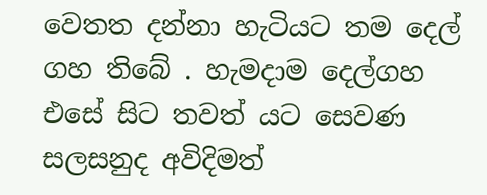වෙතත දන්නා හැටියට තම දෙල් ගහ තිබේ . හැමදාම දෙල්ගහ එසේ සිට තවත් යට සෙවණ  සලසනුද අවිදිමත්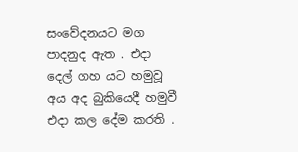සංවේදනයට මග පාදනුද ඇත . එදා දෙල් ගහ යට හමුවූ අය අද බුකියෙදී හමුවී  එදා කල දේම කරති .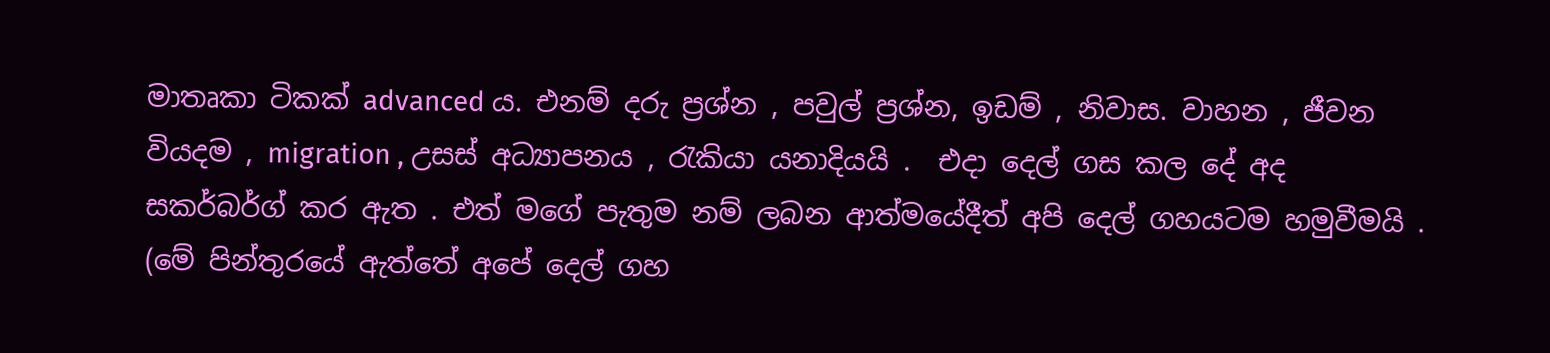මාතෘකා ටිකක් advanced ය. එනම් දරු ප්‍රශ්න , පවුල් ප්‍රශ්න, ඉඩම් , නිවාස. වාහන , ජීවන වියදම , migration , උසස් අධ්‍යාපනය , රැකියා යනාදියයි .  එදා දෙල් ගස කල දේ අද සකර්බර්ග් කර ඇත . එත් මගේ පැතුම නම් ලබන ආත්මයේදීත් අපි දෙල් ගහයටම හමුවීමයි .
(මේ පින්තුරයේ ඇත්තේ අපේ දෙල් ගහ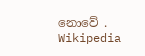නොවේ . Wikipedia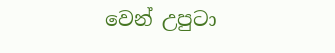වෙන් උපුටා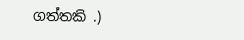ගත්තකි .)